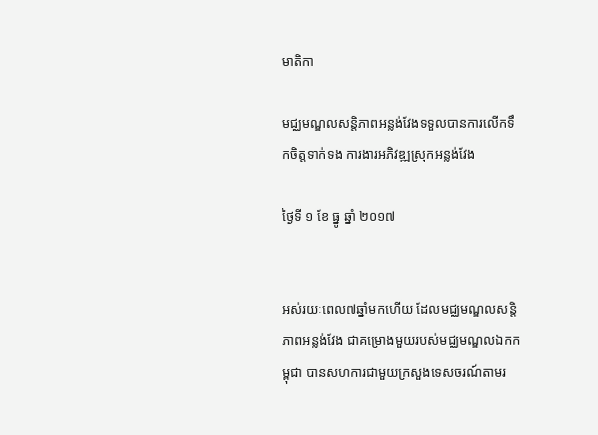មាតិកា

មជ្ឈមណ្ឌលសន្តិភាពអន្លង់វែងទទួលបានការលើកទឹកចិត្តទាក់ទង ការងារអភិវឌ្ឍស្រុកអន្លង់វែង

ថ្ងៃទី ១ ខែ ធ្នូ ឆ្នាំ ២០១៧


អស់រយៈពេល៧ឆ្នាំមកហើយ ដែលមជ្ឈមណ្ឌលសន្តិភាពអន្លង់វែង ជាគម្រោងមួយរបស់មជ្ឈមណ្ឌលឯកកម្ពុជា បានសហការជាមួយក្រសួងទេសចរណ៍តាមរ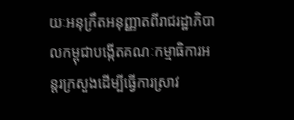យៈអនុក្រឹតអនុញ្ញាតពីរាជរដ្ឋាភិបាលកម្ពុជាបង្កើតគណៈកម្មាធិការអន្តរក្រសួងដើម្បីធ្វើការស្រាវ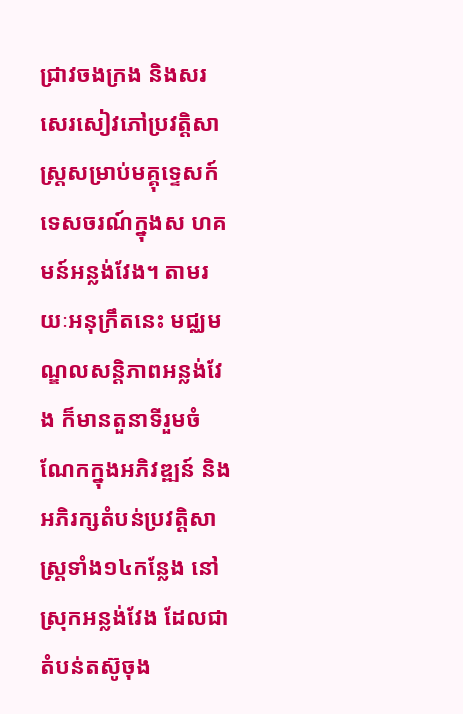ជ្រាវចងក្រង និងសរសេរសៀវភៅប្រវត្តិសាស្រ្តសម្រាប់មគ្គុទ្ទេសក៍ទេសចរណ៍ក្នុងស ហគមន៍អន្លង់វែង។ តាមរយៈអនុក្រឹតនេះ មជ្ឈមណ្ឌលសន្តិភាពអន្លង់វែង ក៏មានតួនាទីរួមចំណែកក្នុងអភិវឌ្ឍន៍ និងអភិរក្សតំបន់ប្រវត្តិសាស្រ្តទាំង១៤កន្លែង នៅស្រុកអន្លង់វែង ដែលជាតំបន់តស៊ូចុង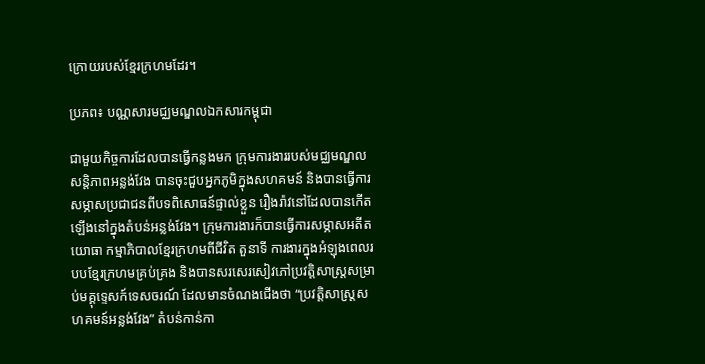ក្រោយរបស់ខ្មែរក្រហមដែរ។

ប្រភព៖ បណ្ណសារមជ្ឈមណ្ឌលឯកសារកម្ពុជា

ជាមួយកិច្ចការដែលបានធ្វើកន្លងមក ក្រុមការងាររបស់មជ្ឈមណ្ឌលសន្តិភាពអន្លង់វែង បានចុះជួបអ្នកភូមិក្នុងសហគមន៍ និងបានធ្វើការសម្ភាសប្រជាជនពីបទពិសោធន៍ផ្ទាល់ខ្លួន រឿងរ៉ាវនៅដែលបានកើតឡើងនៅក្នុងតំបន់អន្លង់វែង។ ក្រុមការងារក៏បានធ្វើការសម្ភាសអតីតយោធា កម្មាភិបាលខ្មែរក្រហមពីជីវិត តួនាទី ការងារក្នុងអំឡុងពេលរបបខ្មែរក្រហមគ្រប់គ្រង និងបានសរសេរសៀវភៅប្រវត្តិសាស្រ្តសម្រាប់មគ្គុទ្ទេសក៍ទេសចរណ៍ ដែលមានចំណងជើងថា “ប្រវត្តិសាស្រ្តសហគមន៍អន្លង់វែង” តំបន់កាន់កា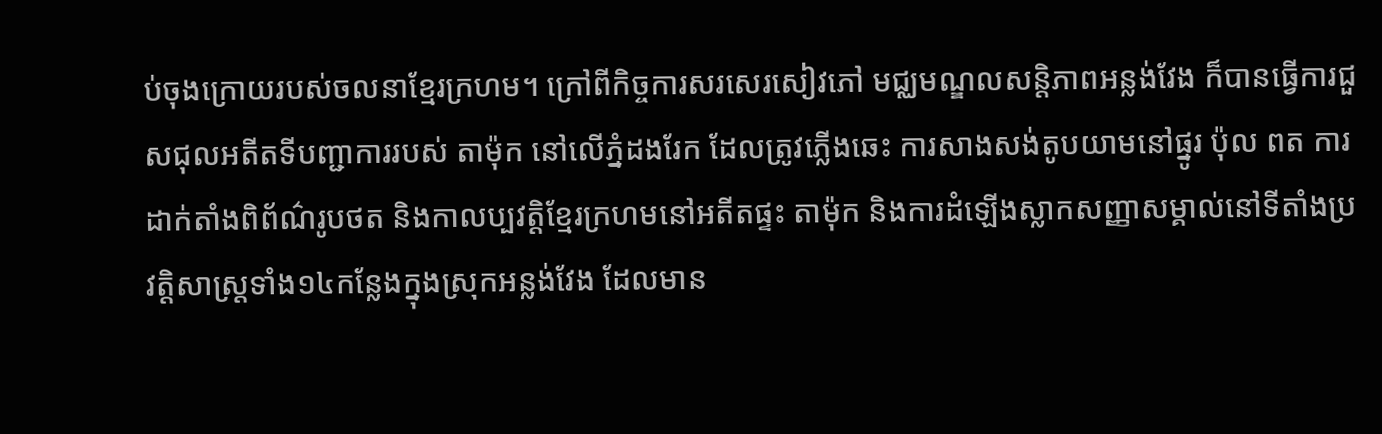ប់ចុងក្រោយរបស់ចលនាខ្មែរក្រហម។ ក្រៅពីកិច្ចការសរសេរសៀវភៅ មជ្ឈមណ្ឌលសន្តិភាពអន្លង់វែង ក៏បានធ្វើការជួសជុលអតីតទីបញ្ជាការរបស់ តាម៉ុក នៅលើភ្នំដងរែក ដែលត្រូវភ្លើងឆេះ ការសាងសង់តូបយាមនៅផ្នូរ ប៉ុល ពត ការដាក់តាំងពិព័ណ៌រូបថត និងកាលប្បវត្តិខ្មែរក្រហមនៅអតីតផ្ទះ តាម៉ុក និងការដំឡើងស្លាកសញ្ញាសម្គាល់នៅទីតាំងប្រវត្តិសាស្រ្តទាំង១៤កន្លែងក្នុងស្រុកអន្លង់វែង ដែលមាន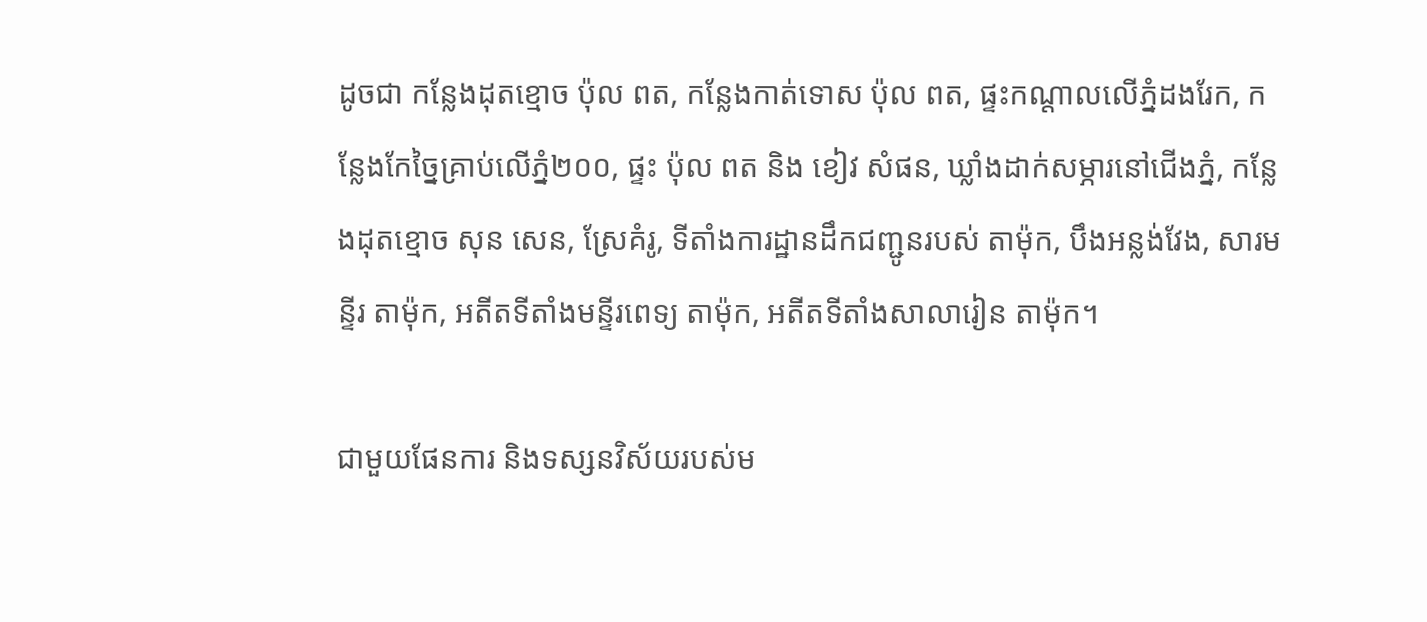ដូចជា កន្លែងដុតខ្មោច ប៉ុល ពត, កន្លែងកាត់ទោស ប៉ុល ពត, ផ្ទះកណ្តាលលើភ្នំដងរែក, កន្លែងកែច្នៃគ្រាប់លើភ្នំ២០០, ផ្ទះ ប៉ុល ពត និង ខៀវ សំផន, ឃ្លាំងដាក់សម្ភារនៅជើងភ្នំ, កន្លែងដុតខ្មោច សុន សេន, ស្រែគំរូ, ទីតាំងការដ្ឋានដឹកជញ្ជូនរបស់ តាម៉ុក, បឹងអន្លង់វែង, សារមន្ទីរ តាម៉ុក, អតីតទីតាំងមន្ទីរពេទ្យ តាម៉ុក, អតីតទីតាំងសាលារៀន តាម៉ុក។

ជាមួយផែនការ និងទស្សនវិស័យរបស់ម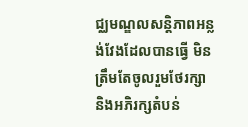ជ្ឈមណ្ឌលសន្តិភាពអន្លង់វែងដែលបានធ្វើ មិនត្រឹមតែចូលរួមថែរក្សា និងអភិរក្សតំបន់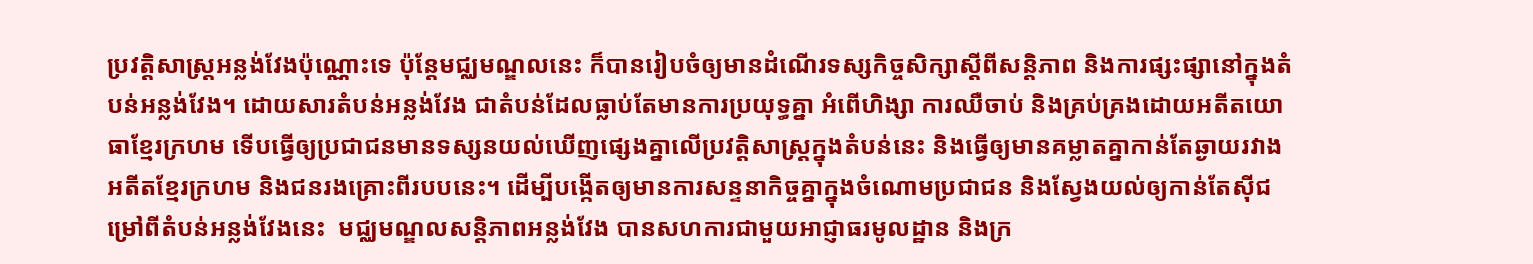ប្រវត្តិសាស្រ្តអន្លង់វែងប៉ុណ្ណោះទេ ប៉ុន្តែមជ្ឈមណ្ឌលនេះ ក៏បានរៀបចំឲ្យមានដំណើរទស្សកិច្ចសិក្សាស្តីពីសន្តិភាព និងការផ្សះផ្សានៅក្នុងតំបន់អន្លង់វែង។ ដោយសារតំបន់អន្លង់វែង ជាតំបន់ដែលធ្លាប់តែមានការប្រយុទ្ធគ្នា អំពើហិង្សា ការឈឺចាប់ និងគ្រប់គ្រងដោយអតីតយោធាខ្មែរក្រហម ទើបធ្វើឲ្យប្រជាជនមានទស្សនយល់ឃើញផ្សេងគ្នាលើប្រវត្តិសាស្រ្តក្នុងតំបន់នេះ និងធ្វើឲ្យមានគម្លាតគ្នាកាន់តែឆ្ងាយរវាងអតីតខ្មែរក្រហម និងជនរងគ្រោះពីរបបនេះ។ ដើម្បីបង្កើតឲ្យមានការសន្ទនាកិច្ចគ្នាក្នុងចំណោមប្រជាជន និងស្វែងយល់ឲ្យកាន់តែស៊ីជម្រៅពីតំបន់អន្លង់វែងនេះ  មជ្ឈមណ្ឌលសន្តិភាពអន្លង់វែង បានសហការជាមួយអាជ្ញាធរមូលដ្ឋាន និងក្រ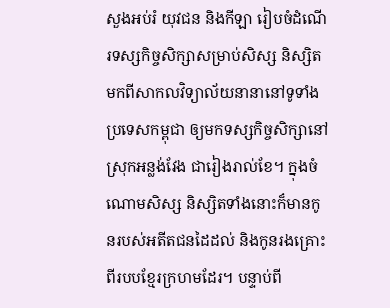សួងអប់រំ យុវជន និងកីឡា រៀបចំដំណើរទស្សកិច្ចសិក្សាសម្រាប់សិស្ស និស្សិត មកពីសាកលវិទ្យាល័យនានានៅទូទាំងប្រទេសកម្ពុជា ឲ្យមកទស្សកិច្ចសិក្សានៅស្រុកអន្លង់វែង ជារៀងរាល់ខែ។ ក្នុងចំណោមសិស្ស និស្សិតទាំងនោះក៏មានកូនរបស់អតីតជនដៃដល់ និងកូនរងគ្រោះពីរបបខ្មែរក្រហមដែរ។ បន្ទាប់ពី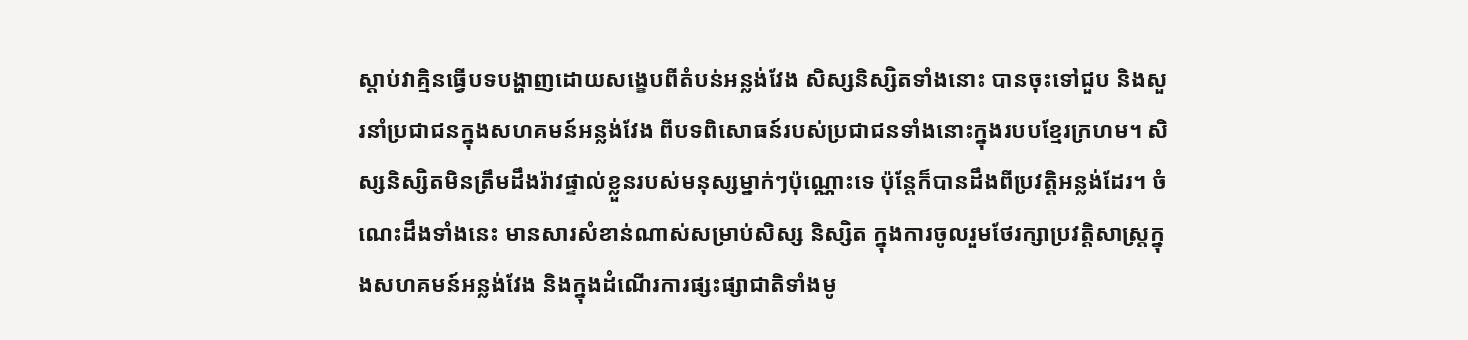ស្តាប់វាគ្មិនធ្វើបទបង្ហាញដោយសង្ខេបពីតំបន់អន្លង់វែង សិស្សនិស្សិតទាំងនោះ បានចុះទៅជួប និងសួរនាំប្រជាជនក្នុងសហគមន៍អន្លង់វែង ពីបទពិសោធន៍របស់ប្រជាជនទាំងនោះក្នុងរបបខ្មែរក្រហម។ សិស្សនិស្សិតមិនត្រឹមដឹងរ៉ាវផ្ទាល់ខ្លួនរបស់មនុស្សម្នាក់ៗប៉ុណ្ណោះទេ ប៉ុន្តែក៏បានដឹងពីប្រវត្តិអន្លង់ដែរ។ ចំណេះដឹងទាំងនេះ មានសារសំខាន់ណាស់សម្រាប់សិស្ស និស្សិត ក្នុងការចូលរួមថែរក្សាប្រវត្តិសាស្រ្តក្នុងសហគមន៍អន្លង់វែង និងក្នុងដំណើរការផ្សះផ្សាជាតិទាំងមូ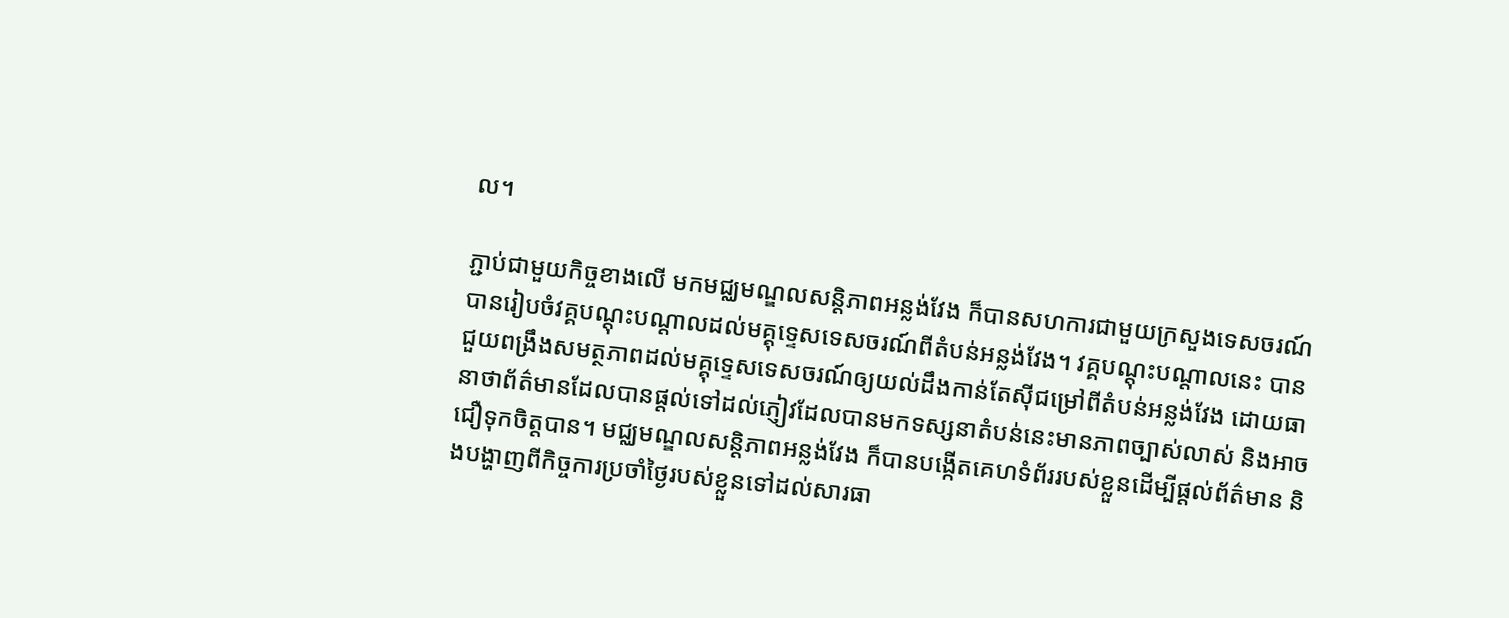ល។

ភ្ជាប់ជាមួយកិច្ចខាងលើ មកមជ្ឈមណ្ឌលសន្តិភាពអន្លង់វែង ក៏បានសហការជាមួយក្រសួងទេសចរណ៍ បានរៀបចំវគ្គបណ្តុះបណ្តាលដល់មគ្គុទ្ទេសទេសចរណ៍ពីតំបន់អន្លង់វែង។ វគ្គបណ្តុះបណ្តាលនេះ បានជួយពង្រឹងសមត្ថភាពដល់មគ្គុទ្ទេសទេសចរណ៍ឲ្យយល់ដឹងកាន់តែស៊ីជម្រៅពីតំបន់អន្លង់វែង ដោយធានាថាព័ត៌មានដែលបានផ្តល់ទៅដល់ភ្ញៀវដែលបានមកទស្សនាតំបន់នេះមានភាពច្បាស់លាស់ និងអាចជឿទុកចិត្តបាន។ មជ្ឈមណ្ឌលសន្តិភាពអន្លង់វែង ក៏បានបង្កើតគេហទំព័ររបស់ខ្លួនដើម្បីផ្តល់ព័ត៌មាន និងបង្ហាញពីកិច្ចការប្រចាំថ្ងៃរបស់ខ្លួនទៅដល់សារធា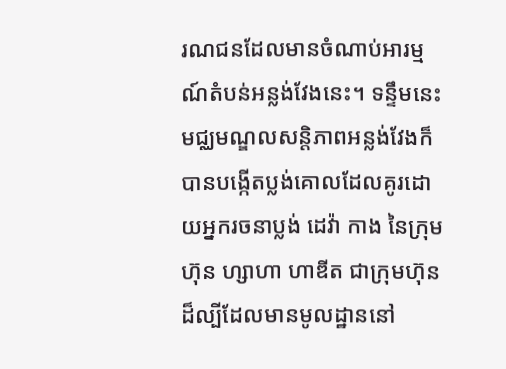រណជនដែលមានចំណាប់អារម្មណ៍តំបន់អន្លង់វែងនេះ។ ទន្ទឹមនេះ មជ្ឈមណ្ឌលសន្តិភាពអន្លង់វែងក៏បានបង្កើតប្លង់គោលដែលគូរដោយអ្នករចនាប្លង់ ដេវ៉ា កាង នៃក្រុមហ៊ុន ហ្សាហា ហាឌីត ជាក្រុមហ៊ុនដ៏ល្បីដែលមានមូលដ្ឋាននៅ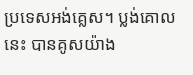ប្រទេសអង់គ្លេស។ ប្លង់គោលនេះ បានគូសយ៉ាង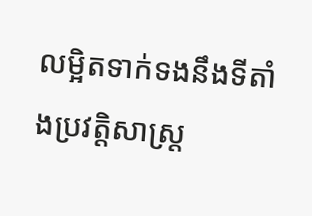លម្អិតទាក់ទងនឹងទីតាំងប្រវត្តិសាស្រ្ត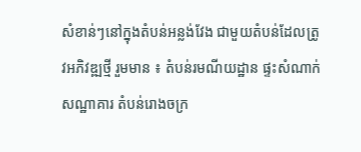សំខាន់ៗនៅក្នុងតំបន់អន្លង់វែង ជាមួយតំបន់ដែលត្រូវអភិវឌ្ឍថ្មី រួមមាន ៖ តំបន់រមណីយដ្ឋាន ផ្ទះសំណាក់ សណ្ឋាគារ តំបន់រោងចក្រ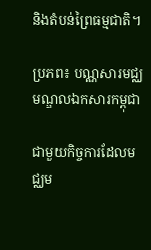និងតំបន់ព្រៃធម្មជាតិ។

ប្រភព៖ បណ្ណសារមជ្ឈមណ្ឌលឯកសារកម្ពុជា

ជាមួយកិច្ចការដែលមជ្ឈម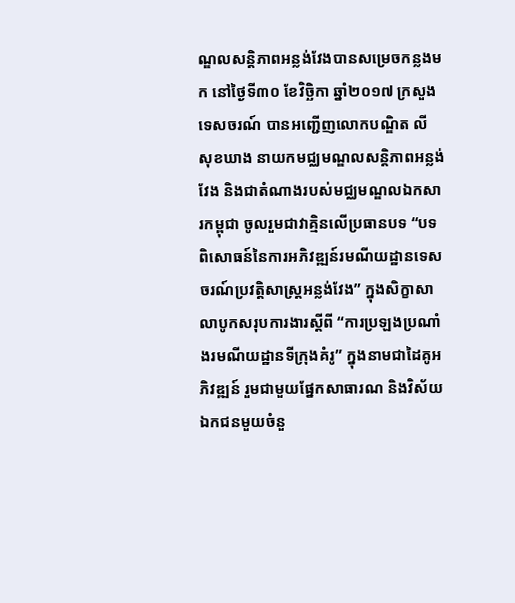ណ្ឌលសន្តិភាពអន្លង់វែងបានសម្រេចកន្លងមក នៅថ្ងៃទី៣០ ខែវិច្ឆិកា ឆ្នាំ២០១៧ ក្រសួងទេសចរណ៍ បានអញ្ជើញលោកបណ្ឌិត លី សុខឃាង នាយកមជ្ឈមណ្ឌលសន្តិភាពអន្លង់វែង និងជាតំណាងរបស់មជ្ឈមណ្ឌលឯកសារកម្ពុជា ចូលរួមជាវាគ្មិនលើប្រធានបទ “បទពិសោធន៍នៃការអភិវឌ្ឍន៍រមណីយដ្ឋានទេសចរណ៍ប្រវត្តិសាស្រ្តអន្លង់វែង” ក្នុងសិក្ខាសាលាបូកសរុបការងារស្តីពី “ការប្រឡងប្រណាំងរមណីយដ្ឋានទីក្រុងគំរូ” ក្នុងនាមជាដៃគូអភិវឌ្ឍន៍ រួមជាមួយផ្នែកសាធារណ និងវិស័យឯកជនមួយចំនួ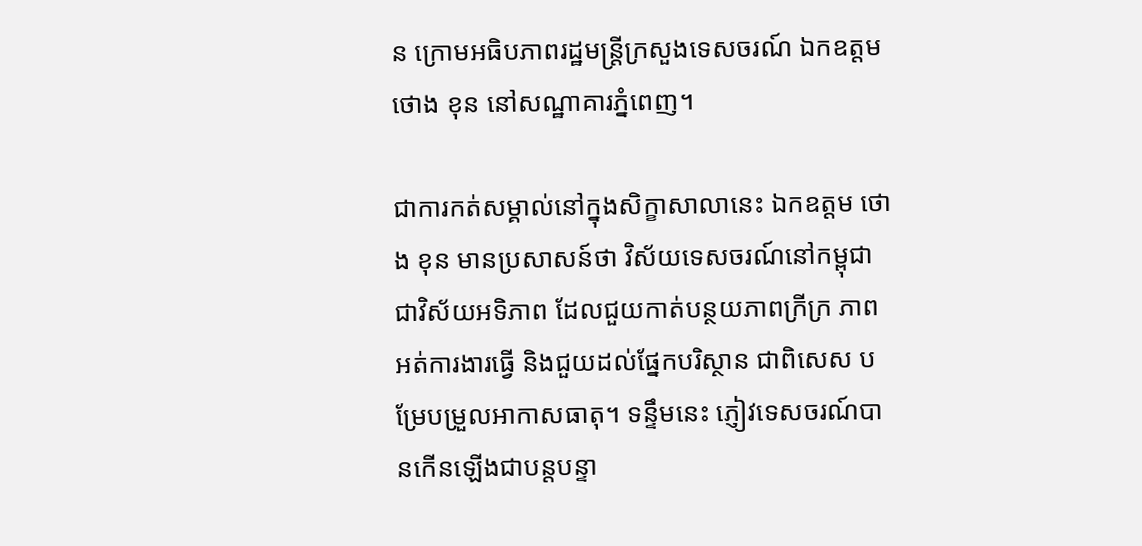ន ក្រោមអធិបភាពរដ្ឋមន្ត្រីក្រសួងទេសចរណ៍ ឯកឧត្តម ថោង ខុន នៅសណ្ឋាគារភ្នំពេញ។

ជាការកត់សម្គាល់នៅក្នុងសិក្ខាសាលានេះ ឯកឧត្តម ថោង ខុន មានប្រសាសន៍ថា វិស័យទេសចរណ៍នៅកម្ពុជា ជាវិស័យអទិភាព ដែលជួយកាត់បន្ថយភាពក្រីក្រ ភាពអត់ការងារធ្វើ និងជួយដល់ផ្នែកបរិស្ថាន ជាពិសេស បម្រែបម្រួលអាកាសធាតុ។ ទន្ទឹមនេះ ភ្ញៀវទេសចរណ៍បានកើនឡើងជាបន្តបន្ទា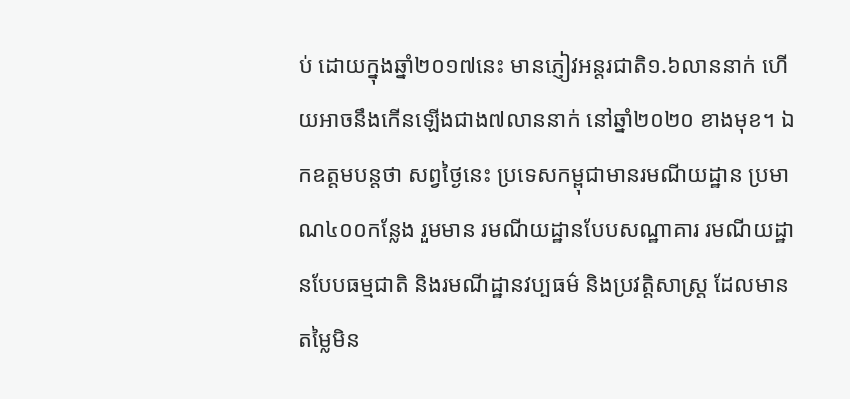ប់ ដោយក្នុងឆ្នាំ២០១៧នេះ មានភ្ញៀវអន្តរជាតិ១.៦លាននាក់ ហើយអាចនឹងកើនឡើងជាង៧លាននាក់ នៅឆ្នាំ២០២០ ខាងមុខ។ ឯកឧត្តមបន្តថា សព្វថ្ងៃនេះ ប្រទេសកម្ពុជាមានរមណីយដ្ឋាន ប្រមាណ៤០០កន្លែង រួមមាន រមណីយដ្ឋានបែបសណ្ឋាគារ រមណីយដ្ឋានបែបធម្មជាតិ និងរមណីដ្ឋានវប្បធម៌ និងប្រវត្តិសាស្រ្ត ដែលមានតម្លៃមិន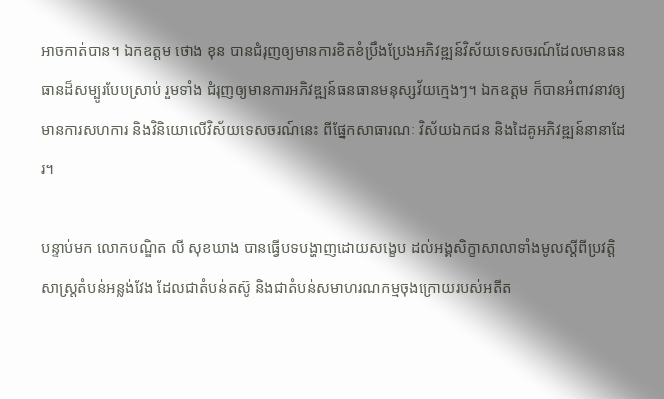អាចកាត់បាន។ ឯកឧត្តម ថោង ខុន បានជំរុញឲ្យមានការខិតខំប្រឹងប្រែងអភិវឌ្ឍន៍វិស័យទេសចរណ៍ដែលមានធនធានដ៏សម្បូរបែបស្រាប់ រួមទាំង ជំរុញឲ្យមានការអភិវឌ្ឍន៍ធនធានមនុស្សវ័យក្មេងៗ។ ឯកឧត្តម ក៏បានអំពាវនាវឲ្យមានការសហការ និងវិនិយោលើវិស័យទេសចរណ៍នេះ ពីផ្នែកសាធារណៈ វិស័យឯកជន និងដៃគូអភិវឌ្ឍន៍នានាដែរ។

បន្ទាប់មក លោកបណ្ឌិត លី សុខឃាង បានធ្វើបទបង្ហាញដោយសង្ខេប ដល់អង្គសិក្ខាសាលាទាំងមូលស្តីពីប្រវត្តិសាស្រ្តតំបន់អន្លង់វែង ដែលជាតំបន់តស៊ូ និងជាតំបន់សមាហរណកម្មចុងក្រោយរបស់អតីត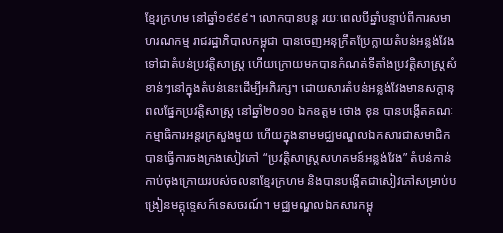ខ្មែរក្រហម នៅឆ្នាំ១៩៩៩។ លោកបានបន្ត រយៈពេលបីឆ្នាំបន្ទាប់ពីការសមាហរណកម្ម រាជរដ្ឋាភិបាលកម្ពុជា បានចេញអនុក្រឹតប្រែក្លាយតំបន់អន្លង់វែងទៅជាតំបន់ប្រវត្តិសាស្រ្ត ហើយក្រោយមកបានកំណត់ទីតាំងប្រវត្តិសាស្រ្តសំខាន់ៗនៅក្នុងតំបន់នេះដើម្បីអភិរក្ស។ ដោយសារតំបន់អន្លង់វែងមានសក្តានុពលផ្នែកប្រវត្តិសាស្រ្ត នៅឆ្នាំ២០១០ ឯកឧត្តម ថោង ខុន បានបង្កើតគណៈកម្មាធិការអន្តរក្រសួងមួយ ហើយក្នុងនាមមជ្ឈមណ្ឌលឯកសារជាសមាជិក បានធ្វើការចងក្រងសៀវភៅ “ប្រវត្តិសាស្រ្តសហគមន៍អន្លង់វែង” តំបន់កាន់កាប់ចុងក្រោយរបស់ចលនាខ្មែរក្រហម និងបានបង្កើតជាសៀវភៅសម្រាប់បង្រៀនមគ្គុទ្ទេសក៍ទេសចរណ៍។ មជ្ឈមណ្ឌលឯកសារកម្ពុ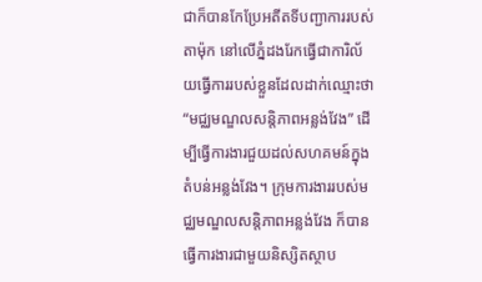ជាក៏បានកែប្រែអតីតទីបញ្ជាការរបស់ តាម៉ុក នៅលើភ្នំដងរែកធ្វើជាការិល័យធ្វើការរបស់ខ្លួនដែលដាក់ឈ្មោះថា “មជ្ឈមណ្ឌលសន្តិភាពអន្លង់វែង” ដើម្បីធ្វើការងារជួយដល់សហគមន៍ក្នុងតំបន់អន្លង់វែង។ ក្រុមការងាររបស់មជ្ឈមណ្ឌលសន្តិភាពអន្លង់វែង ក៏បានធ្វើការងារជាមួយនិស្សិតស្ថាប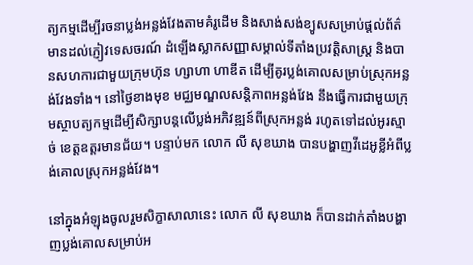ត្យកម្មដើម្បីរចនាប្លង់អន្លង់វែងតាមគំរូដើម និងសាង់សង់ខ្យូសសម្រាប់ផ្តល់ព័ត៌មានដល់ភ្ញៀវទេសចរណ៍ ដំឡើងស្លាកសញ្ញាសម្គាល់ទីតាំងប្រវត្តិសាស្រ្ត និងបានសហការជាមួយក្រុមហ៊ុន ហ្សាហា ហាឌីត ដើម្បីគូរប្លង់គោលសម្រាប់ស្រុកអន្លង់វែងទាំង។ នៅថ្ងៃខាងមុខ មជ្ឈមណ្ឌលសន្តិភាពអន្លង់វែង នឹងធ្វើការជាមួយក្រុមស្ថាបត្យកម្មដើម្បីសិក្សាបន្តលើប្លង់អភិវឌ្ឍន៍ពីស្រុកអន្លង់ រហូតទៅដល់អូរស្មាច់ ខេត្តឧត្តរមានជ័យ។ បន្ទាប់មក លោក លី សុខឃាង បានបង្ហាញវីដេអូខ្លីអំពីប្លង់គោលស្រុកអន្លង់វែង។

នៅក្នុងអំឡុងចូលរួមសិក្ខាសាលានេះ លោក លី សុខឃាង ក៏បានដាក់តាំងបង្ហាញប្លង់គោលសម្រាប់អ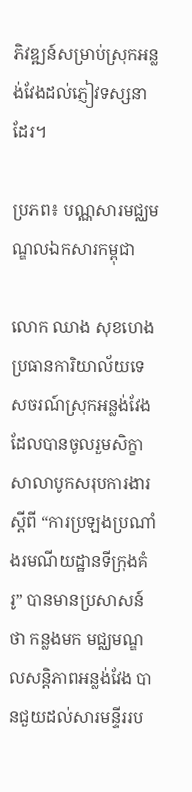ភិវឌ្ឍន៍សម្រាប់ស្រុកអន្លង់វែងដល់ភ្ញៀវទស្សនាដែរ។

ប្រភព៖ បណ្ណសារមជ្ឈមណ្ឌលឯកសារកម្ពុជា

លោក ឈាង សុខហេង ប្រធានការិយាល័យទេសចរណ៍ស្រុកអន្លង់វែង ដែលបានចូលរួមសិក្ខាសាលាបូកសរុបការងារស្តីពី “ការប្រឡងប្រណាំងរមណីយដ្ឋានទីក្រុងគំរូ” បានមានប្រសាសន៍ថា កន្លងមក មជ្ឈមណ្ឌលសន្តិភាពអន្លង់វែង បានជួយដល់សារមន្ទីររប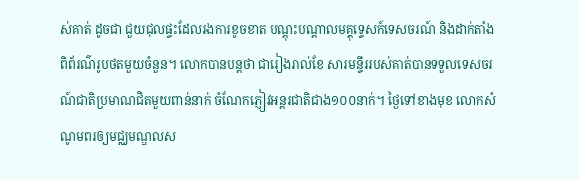ស់គាត់ ដូចជា ជួយជុលផ្ទះដែលរងការខូចខាត បណ្តុះបណ្តាលមគ្គុទ្ទេសក៍ទេសចរណ៍ និងដាក់តាំងពិព័រណ៌រូបថតមួយចំនួន។ លោកបានបន្តថា ជារៀងរាល់ខែ សារមន្ទីររបស់គាត់បានទទួលទេសចរណ៍ជាតិប្រមាណជិតមួយពាន់នាក់ ចំណែកភ្ញៀវអន្តរជាតិជាង១០០នាក់។ ថ្ងៃទៅខាងមុខ លោកសំណូមពរឲ្យមជ្ឈមណ្ឌលស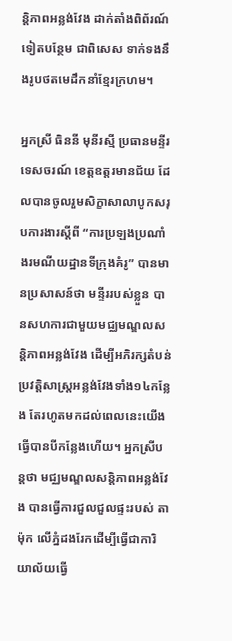ន្តិភាពអន្លង់វែង ដាក់តាំងពិព័រណ៍ទៀតបន្ថែម ជាពិសេស ទាក់ទងនឹងរូបថតមេដឹកនាំខ្មែរក្រហម។

អ្នកស្រី ធិននី មុនីរស្មី ប្រធានមន្ទីរទេសចរណ៍ ខេត្តឧត្តរមានជ័យ ដែលបានចូលរួមសិក្ខាសាលាបូកសរុបការងារស្តីពី “ការប្រឡងប្រណាំងរមណីយដ្ឋានទីក្រុងគំរូ” បានមានប្រសាសន៍ថា មន្ទីររបស់ខ្លួន បានសហការជាមួយមជ្ឈមណ្ឌលសន្តិភាពអន្លង់វែង ដើម្បីអភិរក្សតំបន់ប្រវត្តិសាស្រ្តអន្លង់វែងទាំង១៤កន្លែង តែរហូតមកដល់ពេលនេះយើងធ្វើបានបីកន្លែងហើយ។ អ្នកស្រីបន្តថា មជ្ឈមណ្ឌលសន្តិភាពអន្លង់វែង បានធ្វើការជួលជួលផ្ទះរបស់ តាម៉ុក លើភ្នំដងរែកដើម្បីធ្វើជាការិយាល័យធ្វើ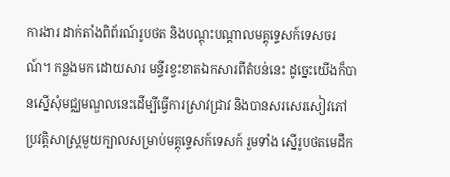ការងារ ដាក់តាំងពិព័រណ៍រូបថត និងបណ្តុះបណ្តាលមគ្គុទ្ទេសក៍ទេសចរណ៍។ កន្លងមក ដោយសារ មន្ទីរខ្វះខាតឯកសារពីតំបន់នេះ ដូចេ្នះយើងក៏បានស្នើសុំមជ្ឈមណ្ឌលនេះដើម្បីធ្វើការស្រាវជ្រាវ និងបានសរសេរសៀវភៅប្រវត្តិសាស្រ្តមួយក្បាលសម្រាប់មគ្គុទ្ទេសក៍ទេសក៍ រួមទាំង ស្នើរូបថតមេដឹក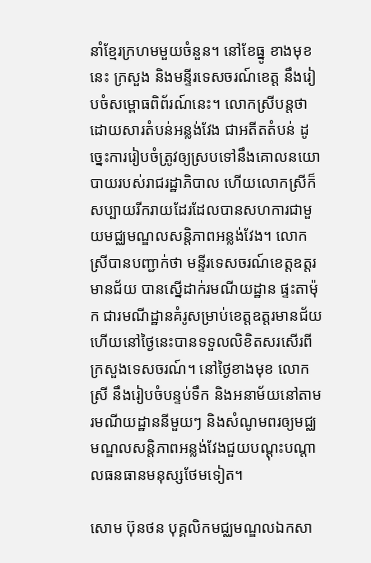នាំខ្មែរក្រហមមួយចំនួន។ នៅខែធ្នូ ខាងមុខនេះ ក្រសួង និងមន្ទីរទេសចរណ៍ខេត្ត នឹងរៀបចំសម្ពោធពិព័រណ៍នេះ។ លោកស្រីបន្តថា ដោយសារតំបន់អន្លង់វែង ជាអតីតតំបន់ ដូច្នេះការរៀបចំត្រូវឲ្យស្របទៅនឹងគោលនយោបាយរបស់រាជរដ្ឋាភិបាល ហើយលោកស្រីក៏សប្បាយរីករាយដែរដែលបានសហការជាមួយមជ្ឈមណ្ឌលសន្តិភាពអន្លង់វែង។ លោកស្រីបានបញ្ជាក់ថា មន្ទីរទេសចរណ៍ខេត្តឧត្តរមានជ័យ បានស្នើដាក់រមណីយដ្ឋាន ផ្ទះតាម៉ុក ជារមណីដ្ឋានគំរូសម្រាប់ខេត្តឧត្តរមានជ័យ ហើយនៅថ្ងៃនេះបានទទួលលិខិតសរសើរពីក្រសួងទេសចរណ៍។ នៅថ្ងៃខាងមុខ លោកស្រី នឹងរៀបចំបន្ទប់ទឹក និងអនាម័យនៅតាមរមណីយដ្ឋាននីមួយៗ និងសំណូមពរឲ្យមជ្ឈមណ្ឌលសន្តិភាពអន្លង់វែងជួយបណ្តុះបណ្តាលធនធានមនុស្សថែមទៀត។

សោម ប៊ុនថន បុគ្គលិកមជ្ឈមណ្ឌលឯកសា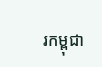រកម្ពុជា